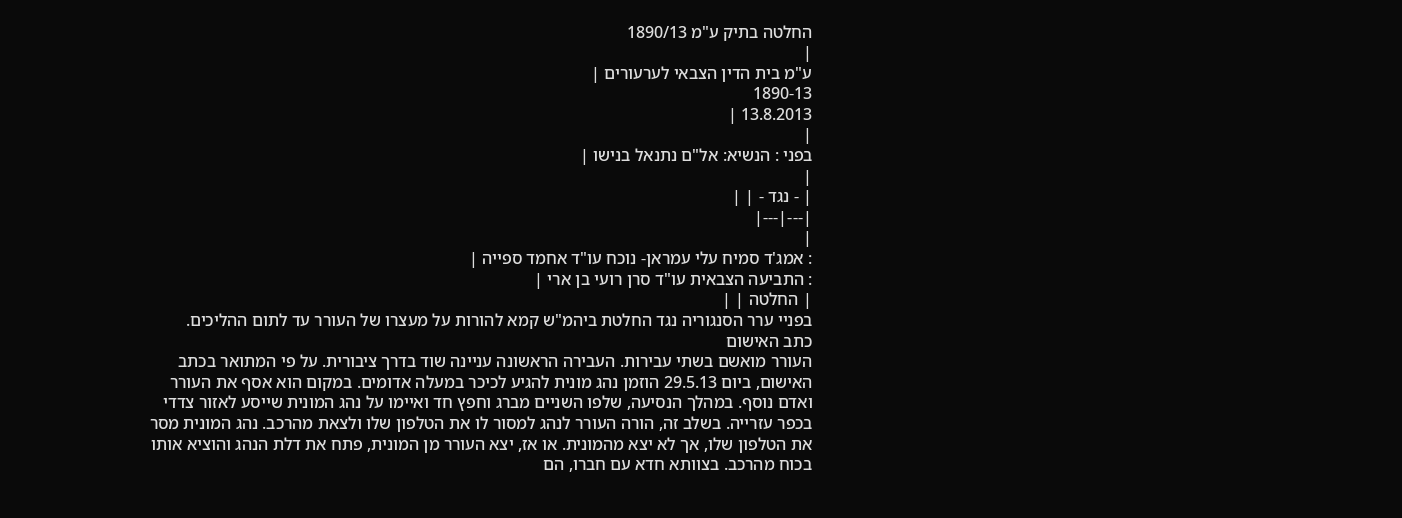החלטה בתיק ע"מ 1890/13
|
ע"מ בית הדין הצבאי לערעורים |
1890-13
13.8.2013 |
|
בפני : הנשיא: אל"ם נתנאל בנישו |
|
| - נגד - | |
|---|---|
|
: אמג'ד סמיח עלי עמראן- נוכח עו"ד אחמד ספייה |
: התביעה הצבאית עו"ד סרן רועי בן ארי |
| החלטה | |
בפניי ערר הסנגוריה נגד החלטת ביהמ"ש קמא להורות על מעצרו של העורר עד לתום ההליכים.
כתב האישום
העורר מואשם בשתי עבירות. העבירה הראשונה עניינה שוד בדרך ציבורית. על פי המתואר בכתב האישום, ביום 29.5.13 הוזמן נהג מונית להגיע לכיכר במעלה אדומים. במקום הוא אסף את העורר ואדם נוסף. במהלך הנסיעה, שלפו השניים מברג וחפץ חד ואיימו על נהג המונית שייסע לאזור צדדי בכפר עזרייה. בשלב זה, הורה העורר לנהג למסור לו את הטלפון שלו ולצאת מהרכב. נהג המונית מסר את הטלפון שלו, אך לא יצא מהמונית. או אז, יצא העורר מן המונית, פתח את דלת הנהג והוציא אותו בכוח מהרכב. בצוותא חדא עם חברו, הם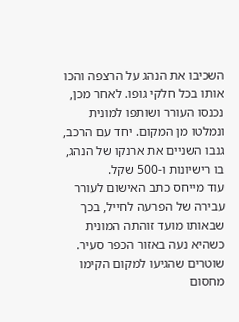השכיבו את הנהג על הרצפה והכו אותו בכל חלקי גופו. לאחר מכן, נכנסו העורר ושותפו למונית ונמלטו מן המקום. יחד עם הרכב, גנבו השניים את ארנקו של הנהג, בו רישיונות ו-500 שקל.
עוד מייחס כתב האישום לעורר עבירה של הפרעה לחייל, בכך שבאותו מועד זוהתה המונית כשהיא נעה באזור הכפר סעיר. שוטרים שהגיעו למקום הקימו מחסום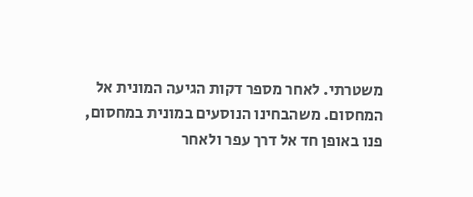משטרתי. לאחר מספר דקות הגיעה המונית אל המחסום. משהבחינו הנוסעים במונית במחסום, פנו באופן חד אל דרך עפר ולאחר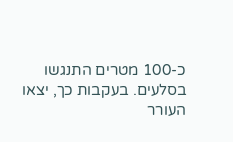כ-100 מטרים התנגשו בסלעים. בעקבות כך, יצאו העורר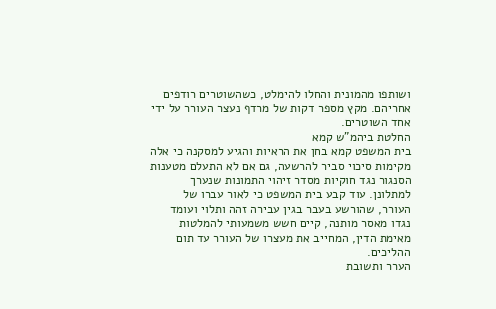ושותפו מהמונית והחלו להימלט, כשהשוטרים רודפים אחריהם. מקץ מספר דקות של מרדף נעצר העורר על ידי אחד השוטרים.
החלטת ביהמ"ש קמא
בית המשפט קמא בחן את הראיות והגיע למסקנה כי אלה מקימות סיכוי סביר להרשעה, גם אם לא התעלם מטענות הסנגור נגד חוקיות מסדר זיהוי התמונות שנערך למתלונן. עוד קבע בית המשפט כי לאור עברו של העורר, שהורשע בעבר בגין עבירה זהה ותלוי ועומד נגדו מאסר מותנה, קיים חשש משמעותי להמלטות מאימת הדין, המחייב את מעצרו של העורר עד תום ההליכים.
הערר ותשובת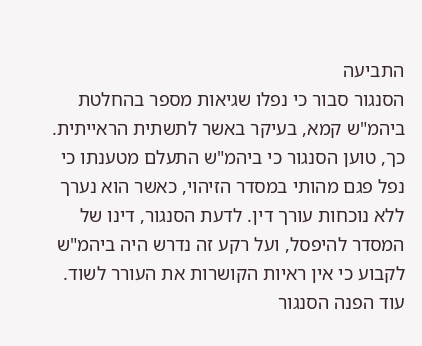התביעה
הסנגור סבור כי נפלו שגיאות מספר בהחלטת ביהמ"ש קמא, בעיקר באשר לתשתית הראייתית. כך, טוען הסנגור כי ביהמ"ש התעלם מטענתו כי נפל פגם מהותי במסדר הזיהוי, כאשר הוא נערך ללא נוכחות עורך דין. לדעת הסנגור, דינו של המסדר להיפסל, ועל רקע זה נדרש היה ביהמ"ש לקבוע כי אין ראיות הקושרות את העורר לשוד. עוד הפנה הסנגור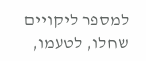למספר ליקויים שחלו, לטעמו,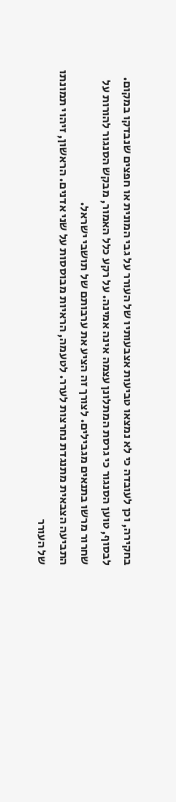בחקירה, וכן לעובדה כי לא נמצאו טביעות אצבעותיו של העורר על גבי המונית או חפצים שנבדקו במקום. לבסוף, טוען הסנגור כי גרסת המתלונן עצמה אינה אמינה. על רקע כלל האמור, מבקש הסנגור להורות על שחרור מרשו בתנאים מגבילים. לצורך זה הציע את ערבותם של תושבי ישראל.
התביעה הצבאית מתנגדת נחרצות לערר. לטעמה, הראיות מבוססות על שני אדנים. הראשון, זיהוי תמונתו של העורר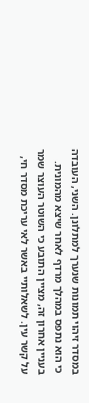במסדר זיהוי תמונות שנערך למתלונן. השני, העובדה כי הוא נתפס במהלך מרדף לאחר שיצא מהמונית. בעניין אחרון זה, מציין התובע כי השוטר העוצר שמר על קשר עין. לשאלותיי באשר לאי עריכת מסדר חי,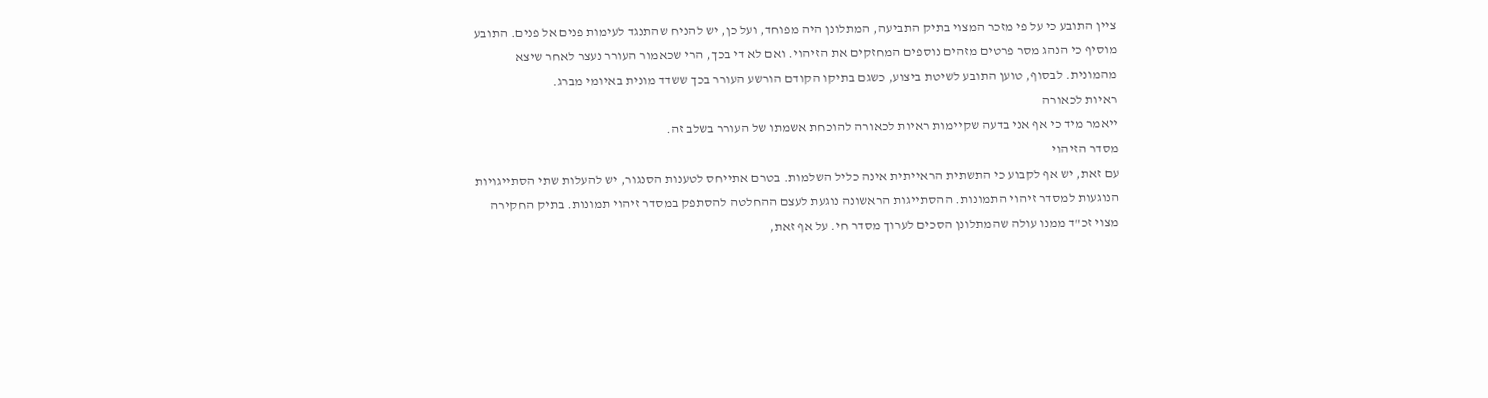ציין התובע כי על פי מזכר המצוי בתיק התביעה, המתלונן היה מפוחד, ועל כן, יש להניח שהתנגד לעימות פנים אל פנים. התובע מוסיף כי הנהג מסר פרטים מזהים נוספים המחזקים את הזיהוי. ואם לא די בכך, הרי שכאמור העורר נעצר לאחר שיצא מהמונית. לבסוף, טוען התובע לשיטת ביצוע, כשגם בתיקו הקודם הורשע העורר בכך ששדד מונית באיומי מברג.
ראיות לכאורה
ייאמר מיד כי אף אני בדעה שקיימות ראיות לכאורה להוכחת אשמתו של העורר בשלב זה.
מסדר הזיהוי
עם זאת, יש אף לקבוע כי התשתית הראייתית אינה כליל השלמות. בטרם אתייחס לטענות הסנגור, יש להעלות שתי הסתייגויות הנוגעות למסדר זיהוי התמונות. ההסתייגות הראשונה נוגעת לעצם ההחלטה להסתפק במסדר זיהוי תמונות. בתיק החקירה מצוי זכ"ד ממנו עולה שהמתלונן הסכים לערוך מסדר חי. על אף זאת,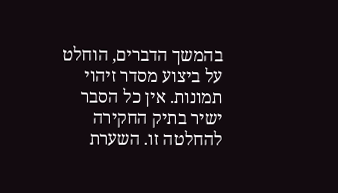בהמשך הדברים, הוחלט על ביצוע מסדר זיהוי תמונות. אין כל הסבר ישיר בתיק החקירה להחלטה זו. השערת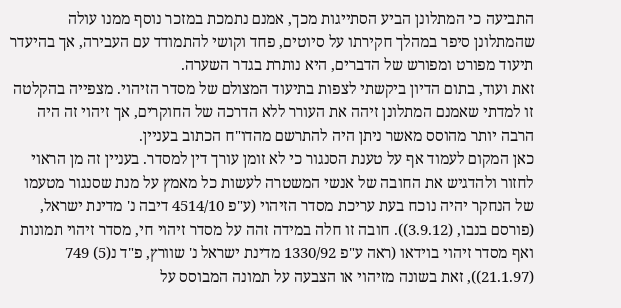התביעה כי המתלונן הביע הסתייגות מכך, אמנם נתמכת במזכר נוסף ממנו עולה שהמתלונן סיפר במהלך חקירתו על סיוטים, פחד וקושי להתמודד עם העבירה, אך בהיעדר תיעוד מפורט ומפורש של הדברים, היא נותרת בגדר השערה.
זאת ועוד, בתום הדיון ביקשתי לצפות בתיעוד המצולם של מסדר הזיהוי. מצפייה בהקלטה זו למדתי שאמנם המתלונן זיהה את העורר ללא הדרכה של החוקרים, אך זיהוי זה היה הרבה יותר מהוסס מאשר ניתן היה להתרשם מהדו"ח הכתוב בעניין.
כאן המקום לעמוד אף על טענת הסנגור כי לא זומן עורך דין למסדר. בעניין זה מן הראוי לחזור ולהדגיש את החובה של אנשי המשטרה לעשות כל מאמץ על מנת שסנגור מטעמו של הנחקר יהיה נוכח בעת עריכת מסדר הזיהוי (ע"פ 4514/10 דיבה נ' מדינת ישראל, (פורסם בנבו, (3.9.12)). חובה זו חלה במידה זהה על מסדר זיהוי חי, מסדר זיהוי תמונות ואף מסדר זיהוי בוידאו (ראה ע"פ 1330/92 מדינת ישראל נ' שוורץ, פ"ד נ(5) 749 (21.1.97)), זאת בשונה מזיהוי או הצבעה על תמונה המבוסס על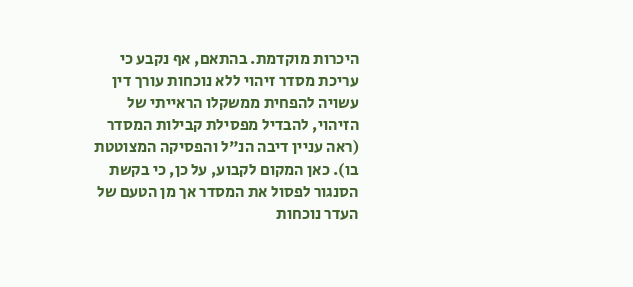היכרות מוקדמת. בהתאם, אף נקבע כי עריכת מסדר זיהוי ללא נוכחות עורך דין עשויה להפחית ממשקלו הראייתי של הזיהוי, להבדיל מפסילת קבילות המסדר (ראה עניין דיבה הנ"ל והפסיקה המצוטטת בו). כאן המקום לקבוע, על כן, כי בקשת הסנגור לפסול את המסדר אך מן הטעם של העדר נוכחות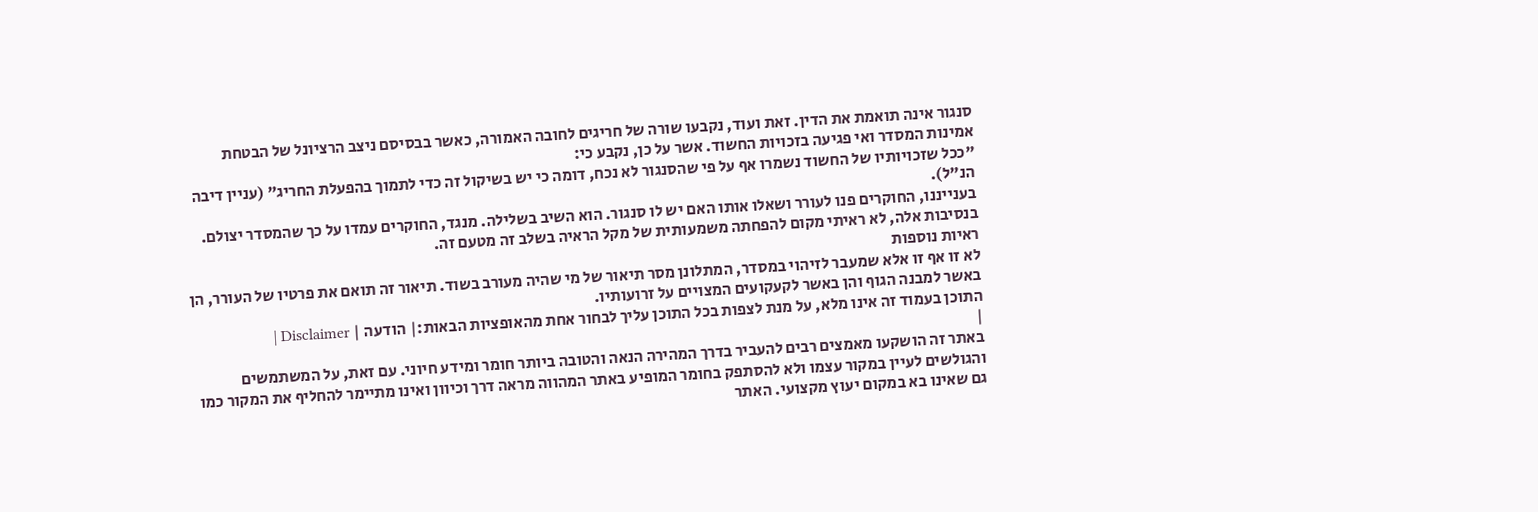סנגור אינה תואמת את הדין. זאת ועוד, נקבעו שורה של חריגים לחובה האמורה, כאשר בבסיסם ניצב הרציונל של הבטחת אמינות המסדר ואי פגיעה בזכויות החשוד. אשר על כן, נקבע כי:
"ככל שזכויותיו של החשוד נשמרו אף על פי שהסנגור לא נכח, דומה כי יש בשיקול זה כדי לתמוך בהפעלת החריג" (עניין דיבה הנ"ל).
בענייננו, החוקרים פנו לעורר ושאלו אותו האם יש לו סנגור. הוא השיב בשלילה. מנגד, החוקרים עמדו על כך שהמסדר יצולם. בנסיבות אלה, לא ראיתי מקום להפחתה משמעותית של מקל הראיה בשלב זה מטעם זה.
ראיות נוספות
לא זו אף זו אלא שמעבר לזיהוי במסדר, המתלונן מסר תיאור של מי שהיה מעורב בשוד. תיאור זה תואם את פרטיו של העורר, הן באשר למבנה הגוף והן באשר לקעקועים המצויים על זרועותיו.
התוכן בעמוד זה אינו מלא, על מנת לצפות בכל התוכן עליך לבחור אחת מהאופציות הבאות:| הודעה | Disclaimer |
|
באתר זה הושקעו מאמצים רבים להעביר בדרך המהירה הנאה והטובה ביותר חומר ומידע חיוני. עם זאת, על המשתמשים והגולשים לעיין במקור עצמו ולא להסתפק בחומר המופיע באתר המהווה מראה דרך וכיוון ואינו מתיימר להחליף את המקור כמו גם שאינו בא במקום יעוץ מקצועי. האתר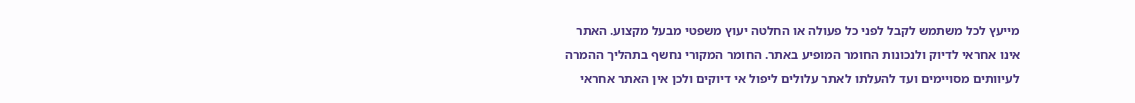מייעץ לכל משתמש לקבל לפני כל פעולה או החלטה יעוץ משפטי מבעל מקצוע. האתר אינו אחראי לדיוק ולנכונות החומר המופיע באתר. החומר המקורי נחשף בתהליך ההמרה לעיוותים מסויימים ועד להעלתו לאתר עלולים ליפול אי דיוקים ולכן אין האתר אחראי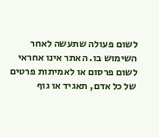לשום פעולה שתעשה לאחר השימוש בו. האתר אינו אחראי לשום פרסום או לאמיתות פרטים של כל אדם, תאגיד או גוף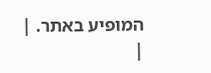המופיע באתר. |
|